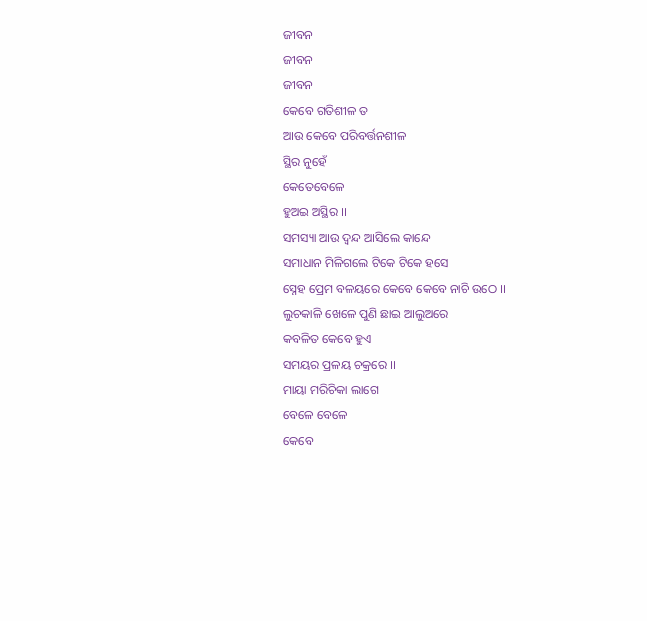ଜୀବନ
ଜୀବନ
ଜୀବନ
କେବେ ଗତିଶୀଳ ତ
ଆଉ କେବେ ପରିବର୍ତ୍ତନଶୀଳ
ସ୍ଥିର ନୁହେଁ
କେତେବେଳେ
ହୁଅଇ ଅସ୍ଥିର ।।
ସମସ୍ୟା ଆଉ ଦ୍ୱନ୍ଦ ଆସିଲେ କାନ୍ଦେ
ସମାଧାନ ମିଳିଗଲେ ଟିକେ ଟିକେ ହସେ
ସ୍ନେହ ପ୍ରେମ ବଳୟରେ କେବେ କେବେ ନାଚି ଉଠେ ।।
ଲୁଚକାଳି ଖେଳେ ପୁଣି ଛାଇ ଆଲୁଅରେ
କବଳିତ କେବେ ହୁଏ
ସମୟର ପ୍ରଳୟ ଚକ୍ରରେ ।।
ମାୟା ମରିଚିକା ଲାଗେ
ବେଳେ ବେଳେ
କେବେ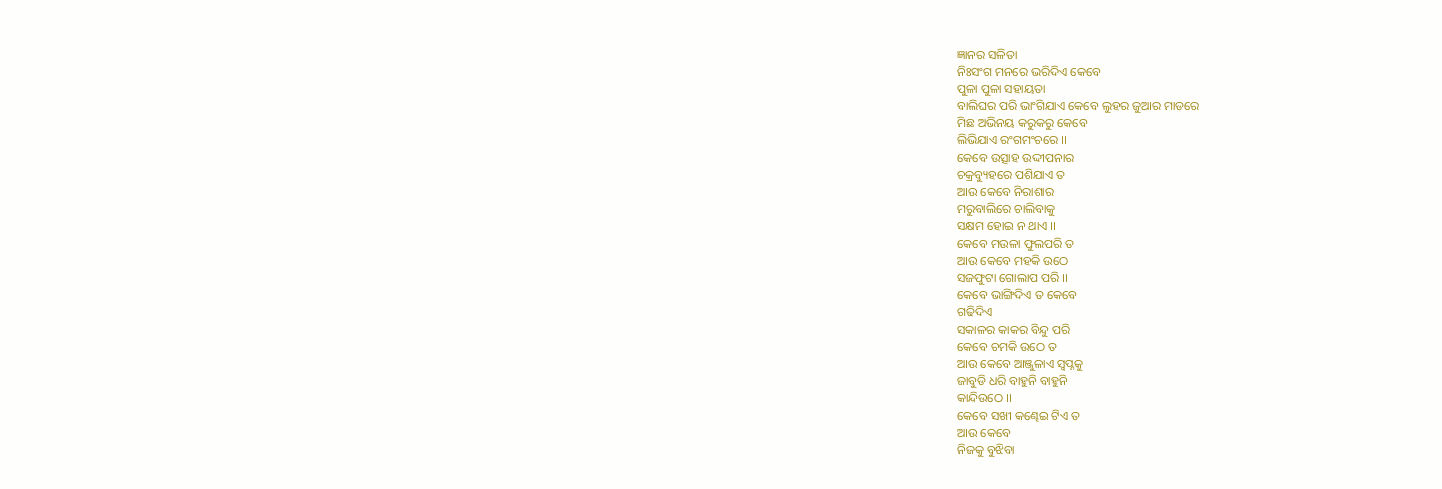ଜ୍ଞାନର ସଳିତା
ନିଃସଂଗ ମନରେ ଭରିଦିଏ କେବେ
ପୁଳା ପୁଳା ସହାୟତା
ବାଲିଘର ପରି ଭାଂଗିଯାଏ କେବେ ଲୁହର ଜୁଆର ମାଡରେ
ମିଛ ଅଭିନୟ କରୁକରୁ କେବେ
ଲିଭିଯାଏ ରଂଗମଂଚରେ ।।
କେବେ ଉତ୍ସାହ ଉଦ୍ଦୀପନାର
ଚକ୍ରବ୍ୟୁହରେ ପଶିଯାଏ ତ
ଆଉ କେବେ ନିରାଶାର
ମରୁବାଲିରେ ଚାଲିବାକୁ
ସକ୍ଷମ ହୋଇ ନ ଥାଏ ।।
କେବେ ମଉଳା ଫୁଲପରି ତ
ଆଉ କେବେ ମହକି ଉଠେ
ସଜଫୁଟା ଗୋଲାପ ପରି ।।
କେବେ ଭାଙ୍ଗିଦିଏ ତ କେବେ
ଗଢିଦିଏ
ସକାଳର କାକର ବିନ୍ଦୁ ପରି
କେବେ ଚମକି ଉଠେ ତ
ଆଉ କେବେ ଆଞ୍ଜୁଳାଏ ସ୍ୱପ୍ନକୁ
ଜାବୁଡି ଧରି ବାହୁନି ବାହୁନି
କାନ୍ଦିଉଠେ ।।
କେବେ ସଖୀ କଣ୍ଢେଇ ଟିଏ ତ
ଆଉ କେବେ
ନିଜକୁ ବୁଝିବା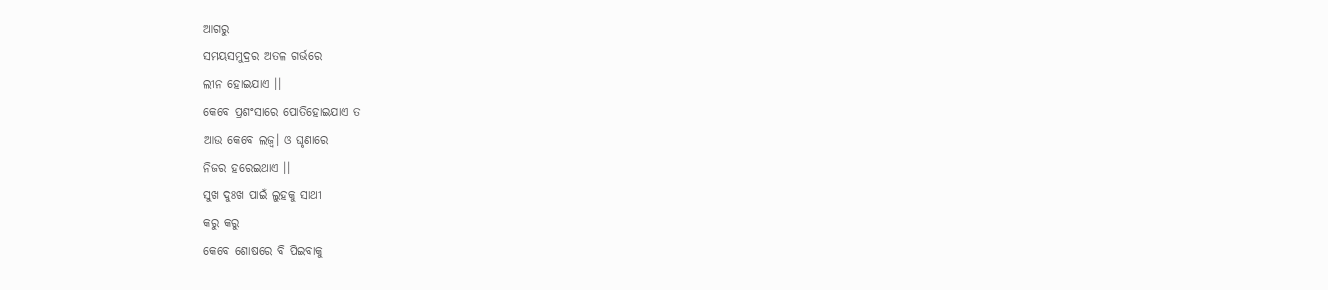ଆଗରୁ
ସମୟସମୁଦ୍ରର ଅତଳ ଗର୍ଭରେ
ଲୀନ ହୋଇଯାଏ ।।
କେବେ ପ୍ରଶଂସାରେ ପୋତିହୋଇଯାଏ ତ
ଆଉ କେବେ ଲଜ୍ୱ। ଓ ଘୃଣାରେ
ନିଜର ହରେଇଥାଏ ।।
ସୁଖ ଦୁଃଖ ପାଇଁ ଲୁହକୁ ସାଥୀ
କରୁ କରୁ
କେବେ ଶୋଷରେ ବି ପିଇବାକୁ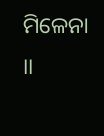ମିଳେନା ।।